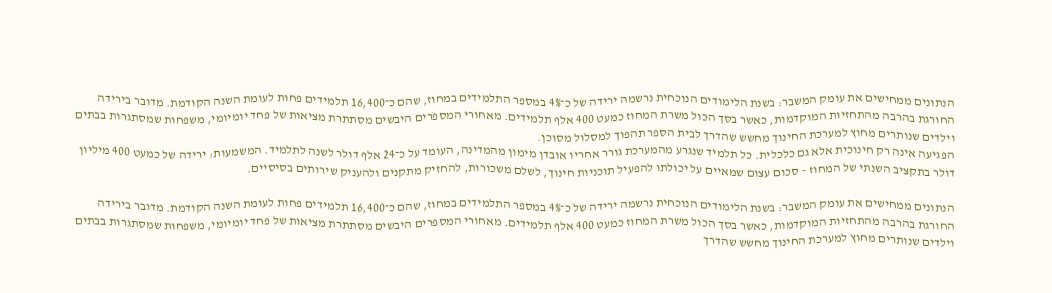הנתונים ממחישים את עומק המשבר: בשנת הלימודים הנוכחית נרשמה ירידה של כ־4% במספר התלמידים במחוז, שהם כ־16,400 תלמידים פחות לעומת השנה הקודמת. מדובר בירידה החורגת בהרבה מהתחזיות המוקדמות, כאשר בסך הכול משרת המחוז כמעט 400 אלף תלמידים. מאחורי המספרים היבשים מסתתרת מציאות של פחד יומיומי, משפחות שמסתגרות בבתים וילדים שנותרים מחוץ למערכת החינוך מחשש שהדרך לבית הספר תהפוך למסלול מסוכן.
הפגיעה אינה רק חינוכית אלא גם כלכלית. כל תלמיד שנגרע מהמערכת גורר אחריו אובדן מימון מהמדינה, העומד על כ־24 אלף דולר לשנה לתלמיד. המשמעות: ירידה של כמעט 400 מיליון דולר בתקציב השנתי של המחוז – סכום עצום שמאיים על יכולתו להפעיל תוכניות חינוך, לשלם משכורות, להחזיק מתקנים ולהעניק שירותים בסיסיים.

הנתונים ממחישים את עומק המשבר: בשנת הלימודים הנוכחית נרשמה ירידה של כ־4% במספר התלמידים במחוז, שהם כ־16,400 תלמידים פחות לעומת השנה הקודמת. מדובר בירידה החורגת בהרבה מהתחזיות המוקדמות, כאשר בסך הכול משרת המחוז כמעט 400 אלף תלמידים. מאחורי המספרים היבשים מסתתרת מציאות של פחד יומיומי, משפחות שמסתגרות בבתים וילדים שנותרים מחוץ למערכת החינוך מחשש שהדרך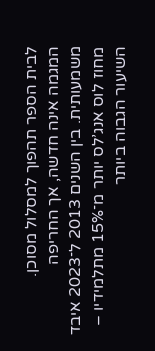לבית הספר תהפוך למסלול מסוכן.
המגמה אינה חדשה, אך החריפה משמעותית. בין השנים 2013 ל־2023 איבד מחוז לוס אנג’לס יותר מ־15% מתלמידיו – השיעור הגבוה ביותר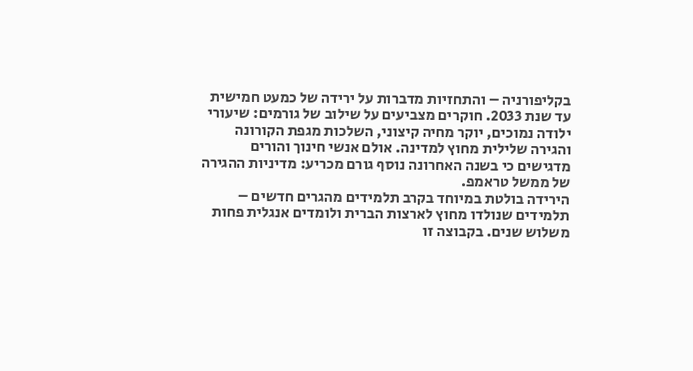בקליפורניה – והתחזיות מדברות על ירידה של כמעט חמישית עד שנת 2033. חוקרים מצביעים על שילוב של גורמים: שיעורי ילודה נמוכים, יוקר מחיה קיצוני, השלכות מגפת הקורונה והגירה שלילית מחוץ למדינה. אולם אנשי חינוך והורים מדגישים כי בשנה האחרונה נוסף גורם מכריע: מדיניות ההגירה של ממשל טראמפ.
הירידה בולטת במיוחד בקרב תלמידים מהגרים חדשים – תלמידים שנולדו מחוץ לארצות הברית ולומדים אנגלית פחות משלוש שנים. בקבוצה זו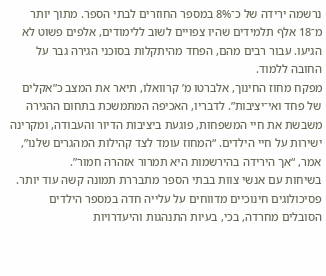נרשמה ירידה של כ־8% במספר החוזרים לבתי הספר. מתוך יותר מ־18 אלף תלמידים שהיו צפויים לשוב ללימודים, אלפים פשוט לא הגיעו. עבור רבים מהם, הפחד מהיתקלות בסוכני הגירה גבר על החובה ללמוד.
מפקח מחוז החינוך, אלברטו מ’ קרוואלו, תיאר את המצב כ”אקלים של פחד ואי־יציבות”. לדבריו, האכיפה המתמשכת בתחום ההגירה משבשת את חיי המשפחות, פוגעת ביציבות הדיור והעבודה, ומקרינה ישירות על חיי הילדים. “המחוז עומד לצד קהילות המהגרים שלנו”, אמר, “אך הירידה בהירשמות היא תמרור אזהרה חמור”.
בשיחות עם אנשי צוות בבתי הספר מתבררת תמונה קשה עוד יותר. פסיכולוגים חינוכיים מדווחים על עלייה חדה במספר הילדים הסובלים מחרדה, בכי, בעיות התנהגות והיעדרויות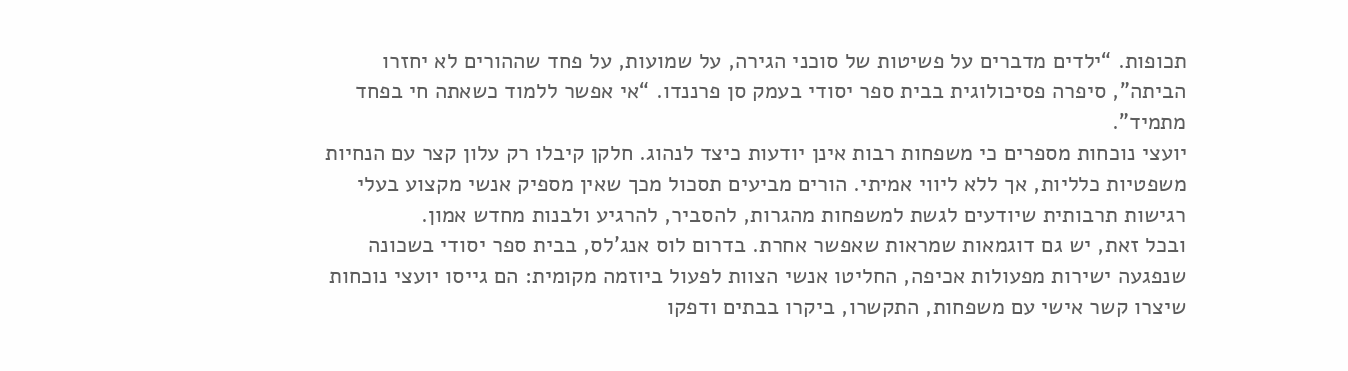תכופות. “ילדים מדברים על פשיטות של סוכני הגירה, על שמועות, על פחד שההורים לא יחזרו הביתה”, סיפרה פסיכולוגית בבית ספר יסודי בעמק סן פרננדו. “אי אפשר ללמוד כשאתה חי בפחד מתמיד”.
יועצי נוכחות מספרים כי משפחות רבות אינן יודעות כיצד לנהוג. חלקן קיבלו רק עלון קצר עם הנחיות משפטיות כלליות, אך ללא ליווי אמיתי. הורים מביעים תסכול מכך שאין מספיק אנשי מקצוע בעלי רגישות תרבותית שיודעים לגשת למשפחות מהגרות, להסביר, להרגיע ולבנות מחדש אמון.
ובכל זאת, יש גם דוגמאות שמראות שאפשר אחרת. בדרום לוס אנג’לס, בבית ספר יסודי בשכונה שנפגעה ישירות מפעולות אכיפה, החליטו אנשי הצוות לפעול ביוזמה מקומית: הם גייסו יועצי נוכחות שיצרו קשר אישי עם משפחות, התקשרו, ביקרו בבתים ודפקו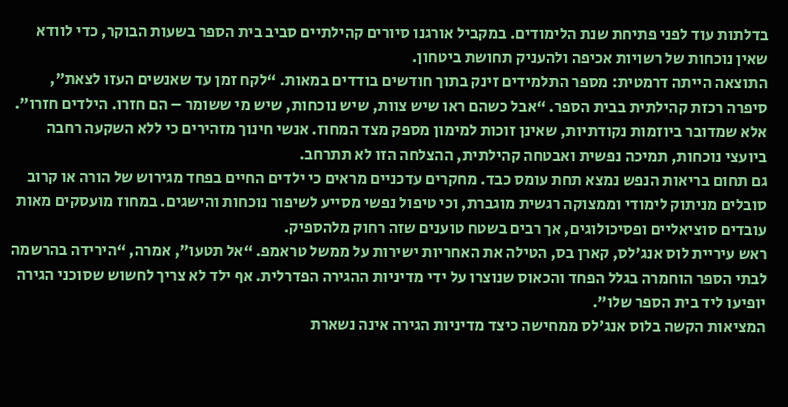בדלתות עוד לפני פתיחת שנת הלימודים. במקביל אורגנו סיורים קהילתיים סביב בית הספר בשעות הבוקר, כדי לוודא שאין נוכחות של רשויות אכיפה ולהעניק תחושת ביטחון.
התוצאה הייתה דרמטית: מספר התלמידים זינק בתוך חודשים בודדים במאות. “לקח זמן עד שאנשים העזו לצאת”, סיפרה רכזת קהילתית בבית הספר. “אבל כשהם ראו שיש צוות, שיש נוכחות, שיש מי ששומר – הם חזרו. הילדים חזרו”.
אלא שמדובר ביוזמות נקודתיות, שאינן זוכות למימון מספק מצד המחוז. אנשי חינוך מזהירים כי ללא השקעה רחבה ביועצי נוכחות, תמיכה נפשית ואבטחה קהילתית, ההצלחה הזו לא תתרחב.
גם תחום בריאות הנפש נמצא תחת עומס כבד. מחקרים עדכניים מראים כי ילדים החיים בפחד מגירוש של הורה או קרוב סובלים מניתוק לימודי וממצוקה רגשית מוגברת, וכי טיפול נפשי מסייע לשיפור נוכחות והישגים. במחוז מועסקים מאות עובדים סוציאליים ופסיכולוגים, אך רבים בשטח טוענים שזה רחוק מלהספיק.
ראש עיריית לוס אנג’לס, קארן בס, הטילה את האחריות ישירות על ממשל טראמפ. “אל תטעו”, אמרה, “הירידה בהרשמה לבתי הספר הוחמרה בגלל הפחד והכאוס שנוצרו על ידי מדיניות ההגירה הפדרלית. אף ילד לא צריך לחשוש שסוכני הגירה יופיעו ליד בית הספר שלו”.
המציאות הקשה בלוס אנג’לס ממחישה כיצד מדיניות הגירה אינה נשארת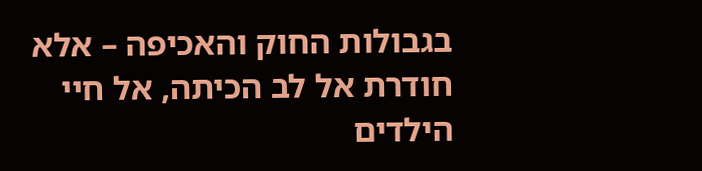בגבולות החוק והאכיפה – אלא חודרת אל לב הכיתה, אל חיי הילדים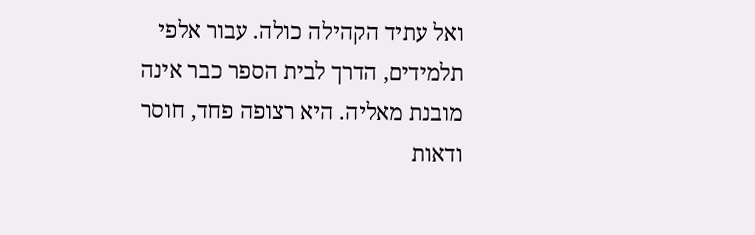ואל עתיד הקהילה כולה. עבור אלפי תלמידים, הדרך לבית הספר כבר אינה מובנת מאליה. היא רצופה פחד, חוסר ודאות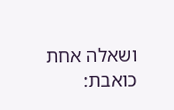ושאלה אחת כואבת: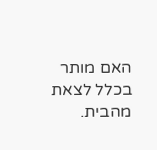האם מותר בכלל לצאת מהבית.